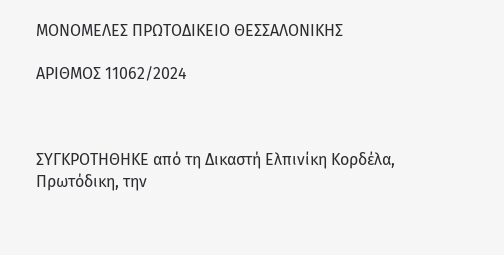ΜΟΝΟΜΕΛΕΣ ΠΡΩΤΟΔΙΚΕΙΟ ΘΕΣΣΑΛΟΝΙΚΗΣ

ΑΡΙΘΜΟΣ 11062/2024



ΣΥΓΚΡΟΤΗΘΗΚΕ από τη Δικαστή Ελπινίκη Κορδέλα, Πρωτόδικη, την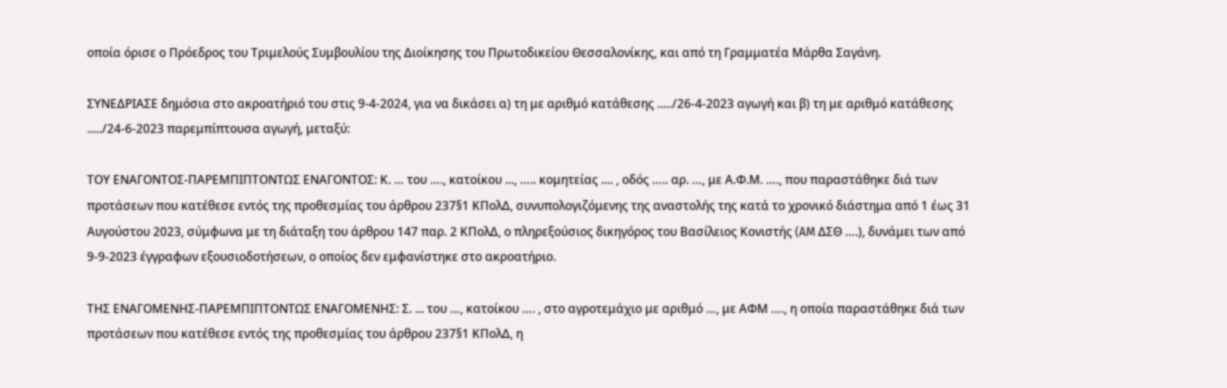οποία όρισε ο Πρόεδρος του Τριμελούς Συμβουλίου της Διοίκησης του Πρωτοδικείου Θεσσαλονίκης, και από τη Γραμματέα Μάρθα Σαγάνη.

ΣΥΝΕΔΡΙΑΣΕ δημόσια στο ακροατήριό του στις 9-4-2024, για να δικάσει α) τη με αριθμό κατάθεσης ...../26-4-2023 αγωγή και β) τη με αριθμό κατάθεσης ...../24-6-2023 παρεμπίπτουσα αγωγή, μεταξύ:

ΤΟΥ ΕΝΑΓΟΝΤΟΣ-ΠΑΡΕΜΠΙΠΤΟΝΤΩΣ ΕΝΑΓΟΝΤΟΣ: Κ. … του …., κατοίκου ..., ….. κομητείας .... , οδός ….. αρ. …, με Α.Φ.Μ. …., που παραστάθηκε διά των προτάσεων που κατέθεσε εντός της προθεσμίας του άρθρου 237§1 ΚΠολΔ, συνυπολογιζόμενης της αναστολής της κατά το χρονικό διάστημα από 1 έως 31 Αυγούστου 2023, σύμφωνα με τη διάταξη του άρθρου 147 παρ. 2 ΚΠολΔ, ο πληρεξούσιος δικηγόρος του Βασίλειος Κονιστής (AM ΔΣΘ ….), δυνάμει των από 9-9-2023 έγγραφων εξουσιοδοτήσεων, ο οποίος δεν εμφανίστηκε στο ακροατήριο.

ΤΗΣ ΕΝΑΓΟΜΕΝΗΣ-ΠΑΡΕΜΠΙΠΤΟΝΤΩΣ ΕΝΑΓΟΜΕΝΗΣ: Σ. ... του …, κατοίκου …. , στο αγροτεμάχιο με αριθμό …, με ΑΦΜ …., η οποία παραστάθηκε διά των προτάσεων που κατέθεσε εντός της προθεσμίας του άρθρου 237§1 ΚΠολΔ, η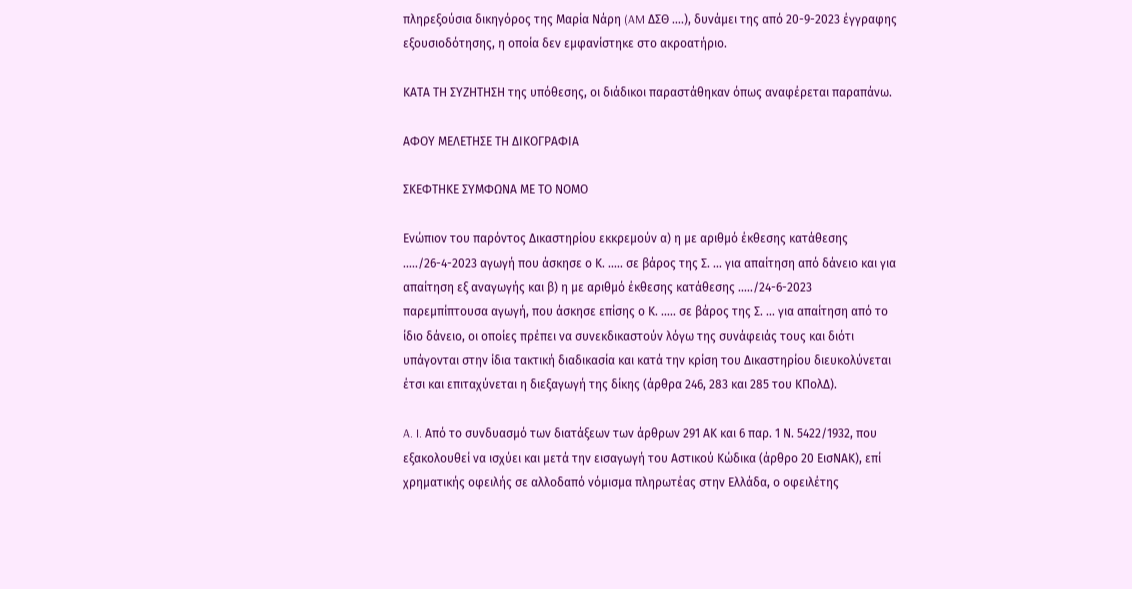πληρεξούσια δικηγόρος της Μαρία Νάρη (AM ΔΣΘ ….), δυνάμει της από 20-9-2023 έγγραφης εξουσιοδότησης, η οποία δεν εμφανίστηκε στο ακροατήριο.

ΚΑΤΑ ΤΗ ΣΥΖΗΤΗΣΗ της υπόθεσης, οι διάδικοι παραστάθηκαν όπως αναφέρεται παραπάνω.

ΑΦΟΥ ΜΕΛΕΤΗΣΕ ΤΗ ΔΙΚΟΓΡΑΦΙΑ

ΣΚΕΦΤΗΚΕ ΣΥΜΦΩΝΑ ΜΕ ΤΟ ΝΟΜΟ

Ενώπιον του παρόντος Δικαστηρίου εκκρεμούν α) η με αριθμό έκθεσης κατάθεσης ...../26-4-2023 αγωγή που άσκησε ο Κ. ..... σε βάρος της Σ. ... για απαίτηση από δάνειο και για απαίτηση εξ αναγωγής και β) η με αριθμό έκθεσης κατάθεσης ...../24-6-2023 παρεμπίπτουσα αγωγή, που άσκησε επίσης ο Κ. ..... σε βάρος της Σ. ... για απαίτηση από το ίδιο δάνειο, οι οποίες πρέπει να συνεκδικαστούν λόγω της συνάφειάς τους και διότι υπάγονται στην ίδια τακτική διαδικασία και κατά την κρίση του Δικαστηρίου διευκολύνεται έτσι και επιταχύνεται η διεξαγωγή της δίκης (άρθρα 246, 283 και 285 του ΚΠολΔ).

A. I. Από το συνδυασμό των διατάξεων των άρθρων 291 ΑΚ και 6 παρ. 1 Ν. 5422/1932, που εξακολουθεί να ισχύει και μετά την εισαγωγή του Αστικού Κώδικα (άρθρο 20 ΕισΝΑΚ), επί χρηματικής οφειλής σε αλλοδαπό νόμισμα πληρωτέας στην Ελλάδα, ο οφειλέτης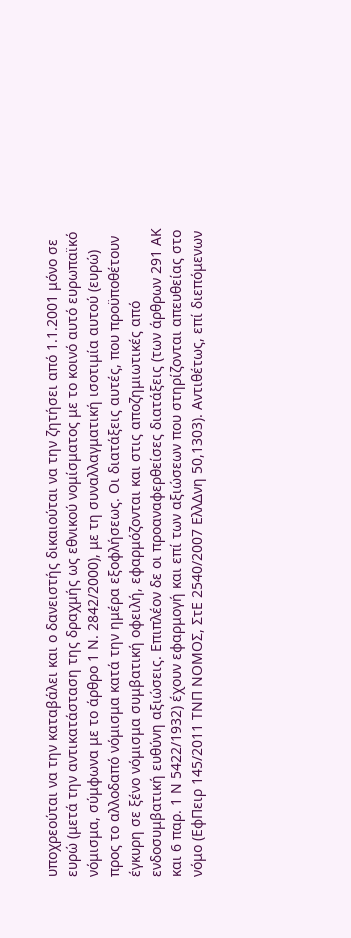υποχρεούται να την καταβάλει και ο δανειστής δικαιούται να την ζητήσει από 1.1.2001 μόνο σε ευρώ (μετά την αντικατάσταση της δραχμής ως εθνικού νομίσματος με το κοινό αυτό ευρωπαϊκό νόμισμα, σύμφωνα με το άρθρο 1 Ν. 2842/2000), με τη συναλλαγματική ισοτιμία αυτού (ευρώ) προς το αλλοδαπό νόμισμα κατά την ημέρα εξοφλήσεως. Οι διατάξεις αυτές, που προϋποθέτουν έγκυρη σε ξένο νόμισμα συμβατική οφειλή, εφαρμόζονται και στις αποζημιωτικές από ενδοσυμβατική ευθύνη αξιώσεις. Επιπλέον δε οι προαναφερθείσες διατάξεις (των άρθρων 291 ΑΚ και 6 παρ. 1 Ν 5422/1932) έχουν εφαρμογή και επί των αξιώσεων που στηρίζονται απευθείας στο νόμο (ΕφΠειρ 145/2011 ΤΝΠ ΝΟΜΟΣ, ΣτΕ 2540/2007 ΕλλΔνη 50,1303). Αντιθέτως, επί διεπόμενων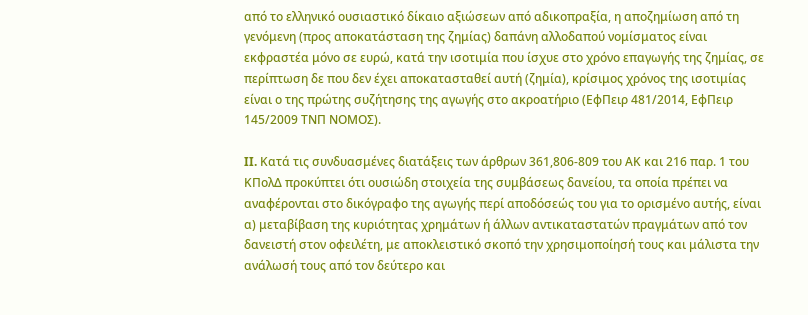από το ελληνικό ουσιαστικό δίκαιο αξιώσεων από αδικοπραξία, η αποζημίωση από τη γενόμενη (προς αποκατάσταση της ζημίας) δαπάνη αλλοδαπού νομίσματος είναι εκφραστέα μόνο σε ευρώ, κατά την ισοτιμία που ίσχυε στο χρόνο επαγωγής της ζημίας, σε περίπτωση δε που δεν έχει αποκατασταθεί αυτή (ζημία), κρίσιμος χρόνος της ισοτιμίας είναι ο της πρώτης συζήτησης της αγωγής στο ακροατήριο (ΕφΠειρ 481/2014, ΕφΠειρ 145/2009 ΤΝΠ ΝΟΜΟΣ).

II. Κατά τις συνδυασμένες διατάξεις των άρθρων 361,806-809 του ΑΚ και 216 παρ. 1 του ΚΠολΔ προκύπτει ότι ουσιώδη στοιχεία της συμβάσεως δανείου, τα οποία πρέπει να αναφέρονται στο δικόγραφο της αγωγής περί αποδόσεώς του για το ορισμένο αυτής, είναι α) μεταβίβαση της κυριότητας χρημάτων ή άλλων αντικαταστατών πραγμάτων από τον δανειστή στον οφειλέτη, με αποκλειστικό σκοπό την χρησιμοποίησή τους και μάλιστα την ανάλωσή τους από τον δεύτερο και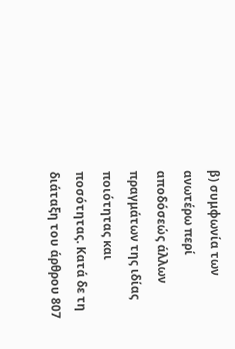β) συμφωνία των ανωτέρω περί αποδόσεώς άλλων πραγμάτων της ιδίας ποιότητας και ποσότητας. Κατά δε τη διάταξη του άρθρου 807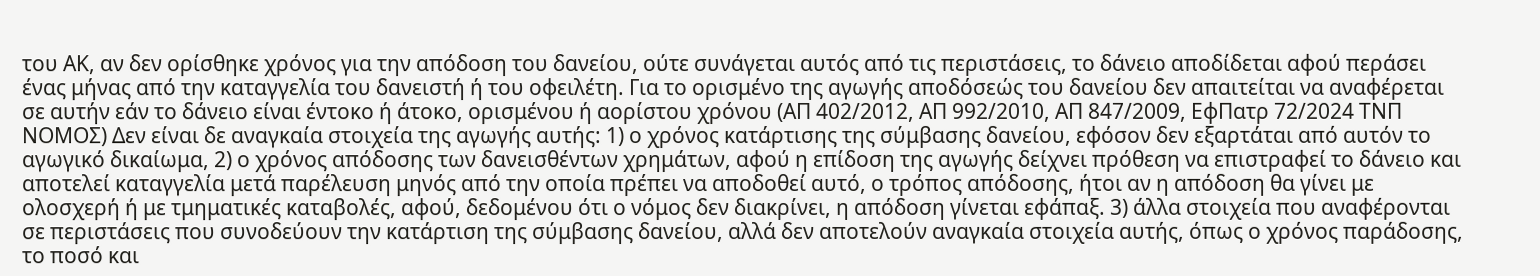του ΑΚ, αν δεν ορίσθηκε χρόνος για την απόδοση του δανείου, ούτε συνάγεται αυτός από τις περιστάσεις, το δάνειο αποδίδεται αφού περάσει ένας μήνας από την καταγγελία του δανειστή ή του οφειλέτη. Για το ορισμένο της αγωγής αποδόσεώς του δανείου δεν απαιτείται να αναφέρεται σε αυτήν εάν το δάνειο είναι έντοκο ή άτοκο, ορισμένου ή αορίστου χρόνου (ΑΠ 402/2012, ΑΠ 992/2010, ΑΠ 847/2009, ΕφΠατρ 72/2024 ΤΝΠ ΝΟΜΟΣ) Δεν είναι δε αναγκαία στοιχεία της αγωγής αυτής: 1) ο χρόνος κατάρτισης της σύμβασης δανείου, εφόσον δεν εξαρτάται από αυτόν το αγωγικό δικαίωμα, 2) ο χρόνος απόδοσης των δανεισθέντων χρημάτων, αφού η επίδοση της αγωγής δείχνει πρόθεση να επιστραφεί το δάνειο και αποτελεί καταγγελία μετά παρέλευση μηνός από την οποία πρέπει να αποδοθεί αυτό, ο τρόπος απόδοσης, ήτοι αν η απόδοση θα γίνει με ολοσχερή ή με τμηματικές καταβολές, αφού, δεδομένου ότι ο νόμος δεν διακρίνει, η απόδοση γίνεται εφάπαξ. 3) άλλα στοιχεία που αναφέρονται σε περιστάσεις που συνοδεύουν την κατάρτιση της σύμβασης δανείου, αλλά δεν αποτελούν αναγκαία στοιχεία αυτής, όπως ο χρόνος παράδοσης, το ποσό και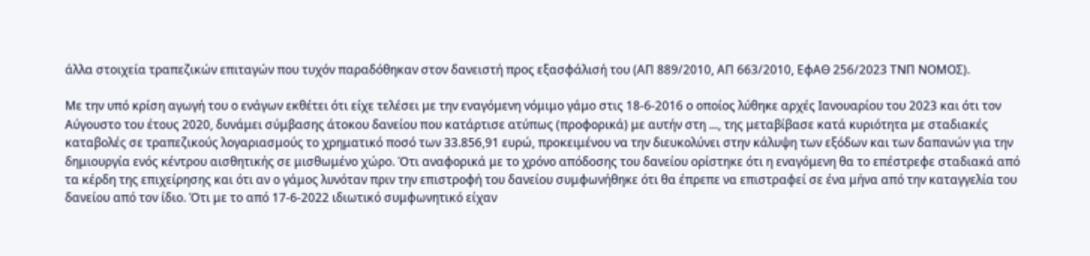άλλα στοιχεία τραπεζικών επιταγών που τυχόν παραδόθηκαν στον δανειστή προς εξασφάλισή του (ΑΠ 889/2010, ΑΠ 663/2010, ΕφΑΘ 256/2023 ΤΝΠ ΝΟΜΟΣ).

Με την υπό κρίση αγωγή του ο ενάγων εκθέτει ότι είχε τελέσει με την εναγόμενη νόμιμο γάμο στις 18-6-2016 ο οποίος λύθηκε αρχές Ιανουαρίου του 2023 και ότι τον Αύγουστο του έτους 2020, δυνάμει σύμβασης άτοκου δανείου που κατάρτισε ατύπως (προφορικά) με αυτήν στη ..., της μεταβίβασε κατά κυριότητα με σταδιακές καταβολές σε τραπεζικούς λογαριασμούς το χρηματικό ποσό των 33.856,91 ευρώ, προκειμένου να την διευκολύνει στην κάλυψη των εξόδων και των δαπανών για την δημιουργία ενός κέντρου αισθητικής σε μισθωμένο χώρο. Ότι αναφορικά με το χρόνο απόδοσης του δανείου ορίστηκε ότι η εναγόμενη θα το επέστρεφε σταδιακά από τα κέρδη της επιχείρησης και ότι αν ο γάμος λυνόταν πριν την επιστροφή του δανείου συμφωνήθηκε ότι θα έπρεπε να επιστραφεί σε ένα μήνα από την καταγγελία του δανείου από τον ίδιο. Ότι με το από 17-6-2022 ιδιωτικό συμφωνητικό είχαν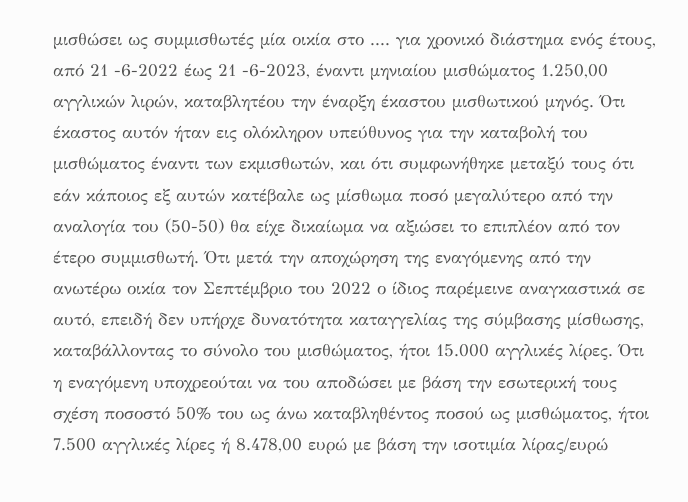μισθώσει ως συμμισθωτές μία οικία στο .... για χρονικό διάστημα ενός έτους, από 21 -6-2022 έως 21 -6-2023, έναντι μηνιαίου μισθώματος 1.250,00 αγγλικών λιρών, καταβλητέου την έναρξη έκαστου μισθωτικού μηνός. Ότι έκαστος αυτόν ήταν εις ολόκληρον υπεύθυνος για την καταβολή του μισθώματος έναντι των εκμισθωτών, και ότι συμφωνήθηκε μεταξύ τους ότι εάν κάποιος εξ αυτών κατέβαλε ως μίσθωμα ποσό μεγαλύτερο από την αναλογία του (50-50) θα είχε δικαίωμα να αξιώσει το επιπλέον από τον έτερο συμμισθωτή. Ότι μετά την αποχώρηση της εναγόμενης από την ανωτέρω οικία τον Σεπτέμβριο του 2022 ο ίδιος παρέμεινε αναγκαστικά σε αυτό, επειδή δεν υπήρχε δυνατότητα καταγγελίας της σύμβασης μίσθωσης, καταβάλλοντας το σύνολο του μισθώματος, ήτοι 15.000 αγγλικές λίρες. Ότι η εναγόμενη υποχρεούται να του αποδώσει με βάση την εσωτερική τους σχέση ποσοστό 50% του ως άνω καταβληθέντος ποσού ως μισθώματος, ήτοι 7.500 αγγλικές λίρες ή 8.478,00 ευρώ με βάση την ισοτιμία λίρας/ευρώ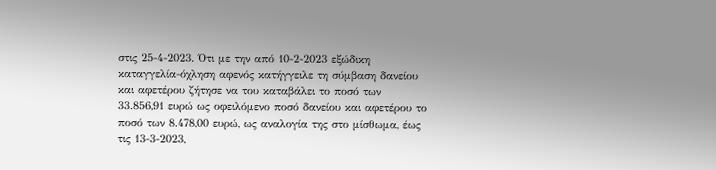στις 25-4-2023. Ότι με την από 10-2-2023 εξώδικη καταγγελία-όχληση αφενός κατήγγειλε τη σύμβαση δανείου και αφετέρου ζήτησε να του καταβάλει το ποσό των 33.856,91 ευρώ ως οφειλόμενο ποσό δανείου και αφετέρου το ποσό των 8.478,00 ευρώ, ως αναλογία της στο μίσθωμα, έως τις 13-3-2023,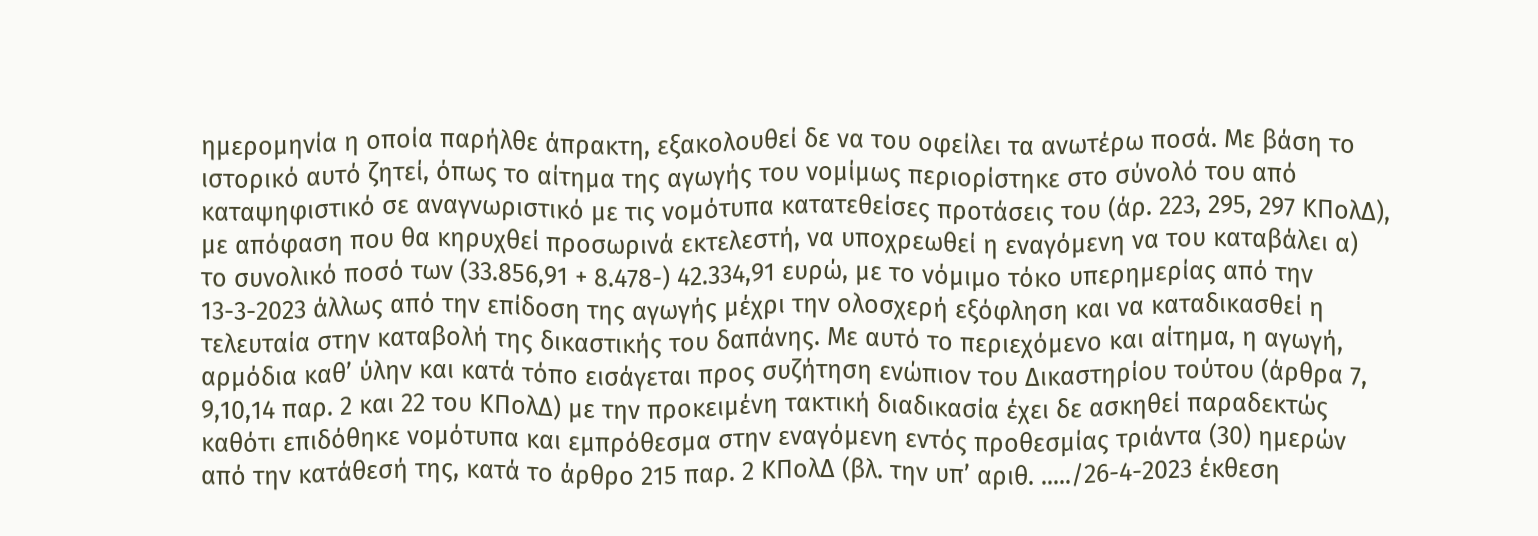ημερομηνία η οποία παρήλθε άπρακτη, εξακολουθεί δε να του οφείλει τα ανωτέρω ποσά. Με βάση το ιστορικό αυτό ζητεί, όπως το αίτημα της αγωγής του νομίμως περιορίστηκε στο σύνολό του από καταψηφιστικό σε αναγνωριστικό με τις νομότυπα κατατεθείσες προτάσεις του (άρ. 223, 295, 297 ΚΠολΔ), με απόφαση που θα κηρυχθεί προσωρινά εκτελεστή, να υποχρεωθεί η εναγόμενη να του καταβάλει α) το συνολικό ποσό των (33.856,91 + 8.478-) 42.334,91 ευρώ, με το νόμιμο τόκο υπερημερίας από την 13-3-2023 άλλως από την επίδοση της αγωγής μέχρι την ολοσχερή εξόφληση και να καταδικασθεί η τελευταία στην καταβολή της δικαστικής του δαπάνης. Με αυτό το περιεχόμενο και αίτημα, η αγωγή, αρμόδια καθ’ ύλην και κατά τόπο εισάγεται προς συζήτηση ενώπιον του Δικαστηρίου τούτου (άρθρα 7, 9,10,14 παρ. 2 και 22 του ΚΠολΔ) με την προκειμένη τακτική διαδικασία έχει δε ασκηθεί παραδεκτώς καθότι επιδόθηκε νομότυπα και εμπρόθεσμα στην εναγόμενη εντός προθεσμίας τριάντα (30) ημερών από την κατάθεσή της, κατά το άρθρο 215 παρ. 2 ΚΠολΔ (βλ. την υπ’ αριθ. ...../26-4-2023 έκθεση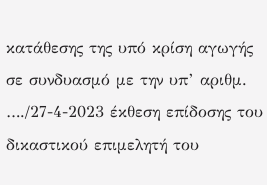κατάθεσης της υπό κρίση αγωγής σε συνδυασμό με την υπ’ αριθμ. …./27-4-2023 έκθεση επίδοσης του δικαστικού επιμελητή του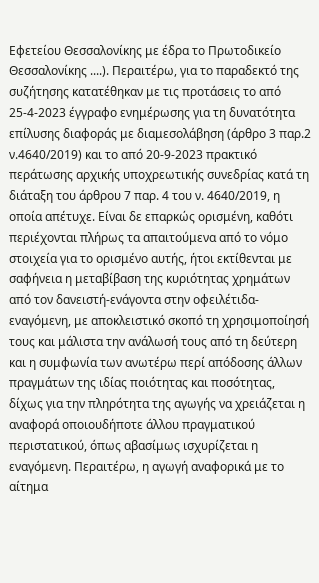Εφετείου Θεσσαλονίκης με έδρα το Πρωτοδικείο Θεσσαλονίκης ....). Περαιτέρω, για το παραδεκτό της συζήτησης κατατέθηκαν με τις προτάσεις το από 25-4-2023 έγγραφο ενημέρωσης για τη δυνατότητα επίλυσης διαφοράς με διαμεσολάβηση (άρθρο 3 παρ.2 ν.4640/2019) και το από 20-9-2023 πρακτικό περάτωσης αρχικής υποχρεωτικής συνεδρίας κατά τη διάταξη του άρθρου 7 παρ. 4 του ν. 4640/2019, η οποία απέτυχε. Είναι δε επαρκώς ορισμένη, καθότι περιέχονται πλήρως τα απαιτούμενα από το νόμο στοιχεία για το ορισμένο αυτής, ήτοι εκτίθενται με σαφήνεια η μεταβίβαση της κυριότητας χρημάτων από τον δανειστή-ενάγοντα στην οφειλέτιδα-εναγόμενη, με αποκλειστικό σκοπό τη χρησιμοποίησή τους και μάλιστα την ανάλωσή τους από τη δεύτερη και η συμφωνία των ανωτέρω περί απόδοσης άλλων πραγμάτων της ιδίας ποιότητας και ποσότητας, δίχως για την πληρότητα της αγωγής να χρειάζεται η αναφορά οποιουδήποτε άλλου πραγματικού περιστατικού, όπως αβασίμως ισχυρίζεται η εναγόμενη. Περαιτέρω, η αγωγή αναφορικά με το αίτημα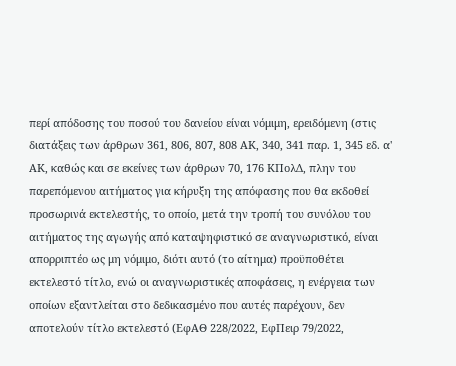περί απόδοσης του ποσού του δανείου είναι νόμιμη, ερειδόμενη (στις διατάξεις των άρθρων 361, 806, 807, 808 ΑΚ, 340, 341 παρ. 1, 345 εδ. α' ΑΚ, καθώς και σε εκείνες των άρθρων 70, 176 ΚΠολΔ, πλην του παρεπόμενου αιτήματος για κήρυξη της απόφασης που θα εκδοθεί προσωρινά εκτελεστής, το οποίο, μετά την τροπή του συνόλου του αιτήματος της αγωγής από καταψηφιστικό σε αναγνωριστικό, είναι απορριπτέο ως μη νόμιμο, διότι αυτό (το αίτημα) προϋποθέτει εκτελεστό τίτλο, ενώ οι αναγνωριστικές αποφάσεις, η ενέργεια των οποίων εξαντλείται στο δεδικασμένο που αυτές παρέχουν, δεν αποτελούν τίτλο εκτελεστό (ΕφΑΘ 228/2022, ΕφΠειρ 79/2022,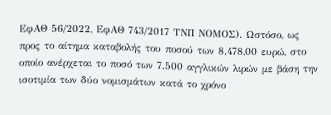ΕφΑΘ 56/2022, ΕφΑΘ 743/2017 ΤΝΠ ΝΟΜΟΣ). Ωστόσο, ως προς το αίτημα καταβολής του ποσού των 8.478,00 ευρώ, στο οποίο ανέρχεται το ποσό των 7.500 αγγλικών λιρών με βάση την ισοτιμία των δύο νομισμάτων κατά το χρόνο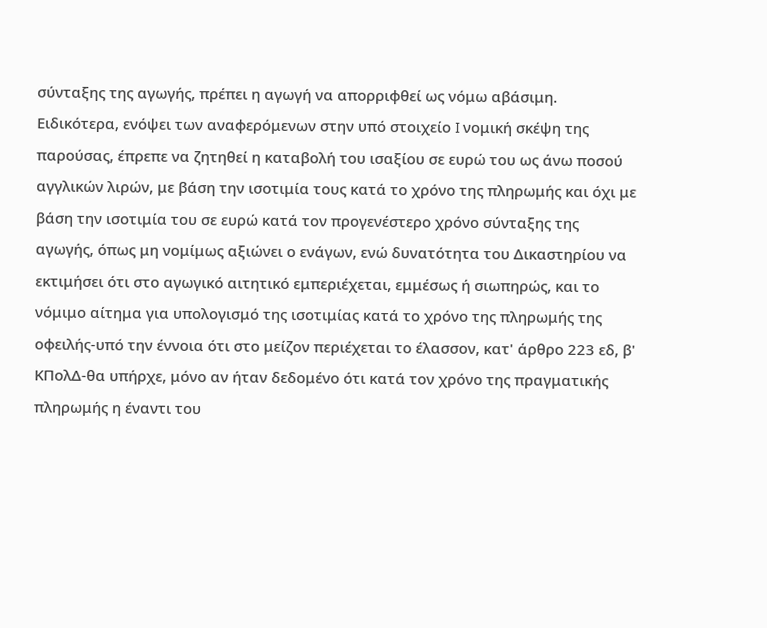σύνταξης της αγωγής, πρέπει η αγωγή να απορριφθεί ως νόμω αβάσιμη. Ειδικότερα, ενόψει των αναφερόμενων στην υπό στοιχείο I νομική σκέψη της παρούσας, έπρεπε να ζητηθεί η καταβολή του ισαξίου σε ευρώ του ως άνω ποσού αγγλικών λιρών, με βάση την ισοτιμία τους κατά το χρόνο της πληρωμής και όχι με βάση την ισοτιμία του σε ευρώ κατά τον προγενέστερο χρόνο σύνταξης της αγωγής, όπως μη νομίμως αξιώνει ο ενάγων, ενώ δυνατότητα του Δικαστηρίου να εκτιμήσει ότι στο αγωγικό αιτητικό εμπεριέχεται, εμμέσως ή σιωπηρώς, και το νόμιμο αίτημα για υπολογισμό της ισοτιμίας κατά το χρόνο της πληρωμής της οφειλής-υπό την έννοια ότι στο μείζον περιέχεται το έλασσον, κατ' άρθρο 223 εδ, β' ΚΠολΔ-θα υπήρχε, μόνο αν ήταν δεδομένο ότι κατά τον χρόνο της πραγματικής πληρωμής η έναντι του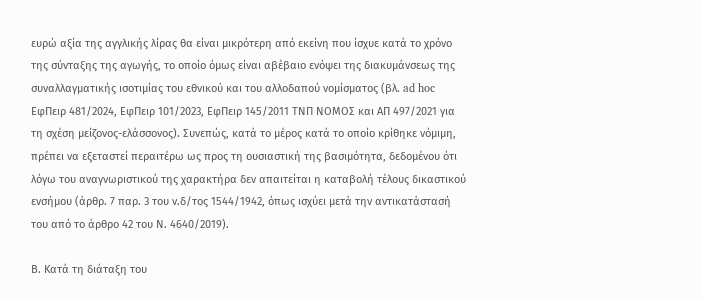ευρώ αξία της αγγλικής λίρας θα είναι μικρότερη από εκείνη που ίσχυε κατά το χρόνο της σύνταξης της αγωγής, το οποίο όμως είναι αβέβαιο ενόψει της διακυμάνσεως της συναλλαγματικής ισοτιμίας του εθνικού και του αλλοδαπού νομίσματος (βλ. ad hoc ΕφΠειρ 481/2024, ΕφΠειρ 101/2023, ΕφΠειρ 145/2011 ΤΝΠ ΝΟΜΟΣ και ΑΠ 497/2021 για τη σχέση μείζονος-ελάσσονος). Συνεπώς, κατά το μέρος κατά το οποίο κρίθηκε νόμιμη, πρέπει να εξεταστεί περαιτέρω ως προς τη ουσιαστική της βασιμότητα, δεδομένου ότι λόγω του αναγνωριστικού της χαρακτήρα δεν απαιτείται η καταβολή τέλους δικαστικού ενσήμου (άρθρ. 7 παρ. 3 του ν.δ/τος 1544/1942, όπως ισχύει μετά την αντικατάστασή του από το άρθρο 42 του Ν. 4640/2019).

Β. Κατά τη διάταξη του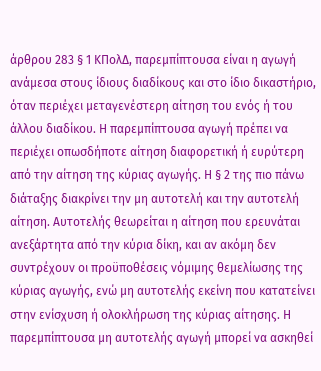άρθρου 283 § 1 ΚΠολΔ, παρεμπίπτουσα είναι η αγωγή ανάμεσα στους ίδιους διαδίκους και στο ίδιο δικαστήριο, όταν περιέχει μεταγενέστερη αίτηση του ενός ή του άλλου διαδίκου. Η παρεμπίπτουσα αγωγή πρέπει να περιέχει οπωσδήποτε αίτηση διαφορετική ή ευρύτερη από την αίτηση της κύριας αγωγής. Η § 2 της πιο πάνω διάταξης διακρίνει την μη αυτοτελή και την αυτοτελή αίτηση. Αυτοτελής θεωρείται η αίτηση που ερευνάται ανεξάρτητα από την κύρια δίκη, και αν ακόμη δεν συντρέχουν οι προϋποθέσεις νόμιμης θεμελίωσης της κύριας αγωγής, ενώ μη αυτοτελής εκείνη που κατατείνει στην ενίσχυση ή ολοκλήρωση της κύριας αίτησης. Η παρεμπίπτουσα μη αυτοτελής αγωγή μπορεί να ασκηθεί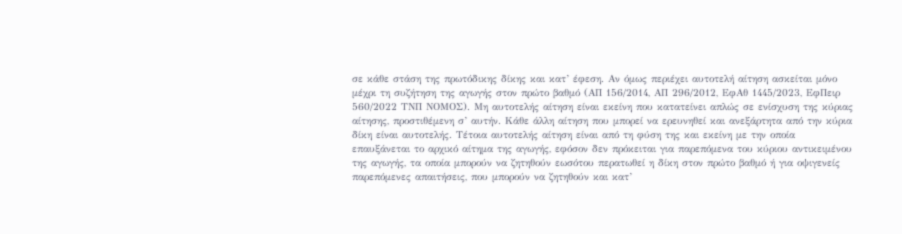σε κάθε στάση της πρωτόδικης δίκης και κατ’ έφεση. Αν όμως περιέχει αυτοτελή αίτηση ασκείται μόνο μέχρι τη συζήτηση της αγωγής στον πρώτο βαθμό (ΑΠ 156/2014, ΑΠ 296/2012, ΕφΑθ 1445/2023, ΕφΠειρ 560/2022 ΤΝΠ ΝΟΜΟΣ). Μη αυτοτελής αίτηση είναι εκείνη που κατατείνει απλώς σε ενίσχυση της κύριας αίτησης, προστιθέμενη σ’ αυτήν. Κάθε άλλη αίτηση που μπορεί να ερευνηθεί και ανεξάρτητα από την κύρια δίκη είναι αυτοτελής. Τέτοια αυτοτελής αίτηση είναι από τη φύση της και εκείνη με την οποία επαυξάνεται το αρχικό αίτημα της αγωγής, εφόσον δεν πρόκειται για παρεπόμενα του κύριου αντικειμένου της αγωγής, τα οποία μπορούν να ζητηθούν εωσότου περατωθεί η δίκη στον πρώτο βαθμό ή για οψιγενείς παρεπόμενες απαιτήσεις, που μπορούν να ζητηθούν και κατ’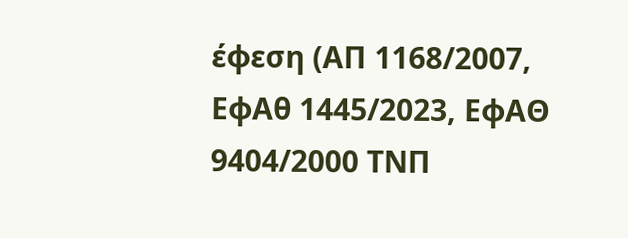έφεση (ΑΠ 1168/2007, ΕφΑθ 1445/2023, ΕφΑΘ 9404/2000 ΤΝΠ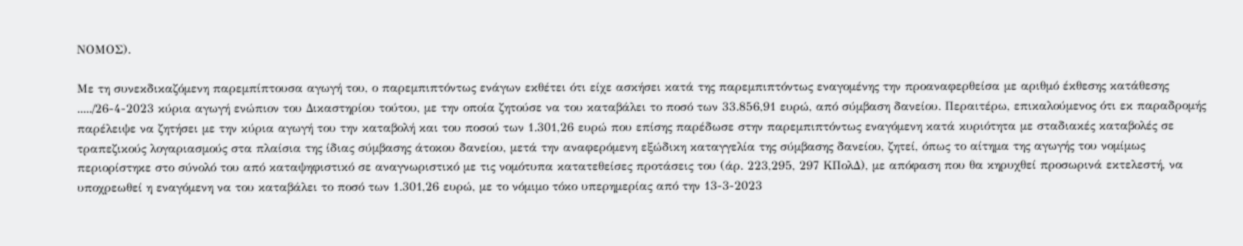ΝΟΜΟΣ).

Με τη συνεκδικαζόμενη παρεμπίπτουσα αγωγή του, ο παρεμπιπτόντως ενάγων εκθέτει ότι είχε ασκήσει κατά της παρεμπιπτόντως εναγομένης την προαναφερθείσα με αριθμό έκθεσης κατάθεσης ...../26-4-2023 κύρια αγωγή ενώπιον του Δικαστηρίου τούτου, με την οποία ζητούσε να του καταβάλει το ποσό των 33.856,91 ευρώ, από σύμβαση δανείου. Περαιτέρω, επικαλούμενος ότι εκ παραδρομής παρέλειψε να ζητήσει με την κύρια αγωγή του την καταβολή και του ποσού των 1.301,26 ευρώ που επίσης παρέδωσε στην παρεμπιπτόντως εναγόμενη κατά κυριότητα με σταδιακές καταβολές σε τραπεζικούς λογαριασμούς στα πλαίσια της ίδιας σύμβασης άτοκου δανείου, μετά την αναφερόμενη εξώδικη καταγγελία της σύμβασης δανείου, ζητεί, όπως το αίτημα της αγωγής του νομίμως περιορίστηκε στο σύνολό του από καταψηφιστικό σε αναγνωριστικό με τις νομότυπα κατατεθείσες προτάσεις του (άρ. 223,295, 297 ΚΠολΔ), με απόφαση που θα κηρυχθεί προσωρινά εκτελεστή, να υποχρεωθεί η εναγόμενη να του καταβάλει το ποσό των 1.301,26 ευρώ, με το νόμιμο τόκο υπερημερίας από την 13-3-2023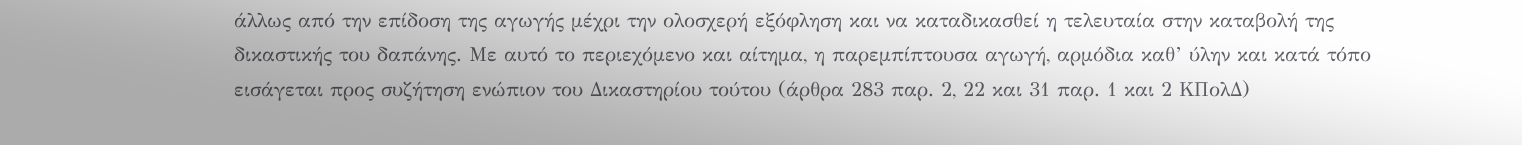άλλως από την επίδοση της αγωγής μέχρι την ολοσχερή εξόφληση και να καταδικασθεί η τελευταία στην καταβολή της δικαστικής του δαπάνης. Με αυτό το περιεχόμενο και αίτημα, η παρεμπίπτουσα αγωγή, αρμόδια καθ’ ύλην και κατά τόπο εισάγεται προς συζήτηση ενώπιον του Δικαστηρίου τούτου (άρθρα 283 παρ. 2, 22 και 31 παρ. 1 και 2 ΚΠολΔ)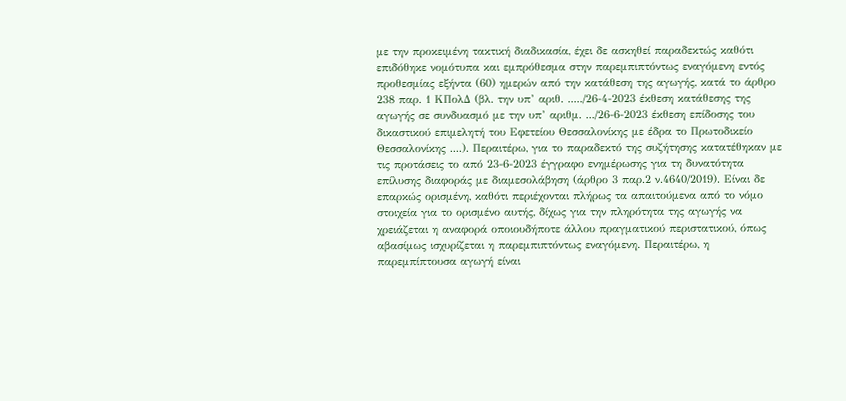με την προκειμένη τακτική διαδικασία, έχει δε ασκηθεί παραδεκτώς καθότι επιδόθηκε νομότυπα και εμπρόθεσμα στην παρεμπιπτόντως εναγόμενη εντός προθεσμίας εξήντα (60) ημερών από την κατάθεση της αγωγής, κατά το άρθρο 238 παρ. 1 ΚΠολΔ (βλ. την υπ’ αριθ. ...../26-4-2023 έκθεση κατάθεσης της αγωγής σε συνδυασμό με την υπ’ αριθμ. .../26-6-2023 έκθεση επίδοσης του δικαστικού επιμελητή του Εφετείου Θεσσαλονίκης με έδρα το Πρωτοδικείο Θεσσαλονίκης ....). Περαιτέρω, για το παραδεκτό της συζήτησης κατατέθηκαν με τις προτάσεις το από 23-6-2023 έγγραφο ενημέρωσης για τη δυνατότητα επίλυσης διαφοράς με διαμεσολάβηση (άρθρο 3 παρ.2 ν.4640/2019). Είναι δε επαρκώς ορισμένη, καθότι περιέχονται πλήρως τα απαιτούμενα από το νόμο στοιχεία για το ορισμένο αυτής, δίχως για την πληρότητα της αγωγής να χρειάζεται η αναφορά οποιουδήποτε άλλου πραγματικού περιστατικού, όπως αβασίμως ισχυρίζεται η παρεμπιπτόντως εναγόμενη. Περαιτέρω, η παρεμπίπτουσα αγωγή είναι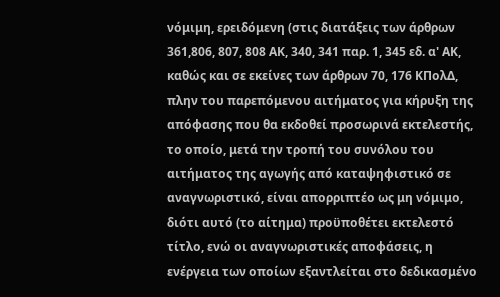νόμιμη, ερειδόμενη (στις διατάξεις των άρθρων 361,806, 807, 808 ΑΚ, 340, 341 παρ. 1, 345 εδ. α' ΑΚ, καθώς και σε εκείνες των άρθρων 70, 176 ΚΠολΔ, πλην του παρεπόμενου αιτήματος για κήρυξη της απόφασης που θα εκδοθεί προσωρινά εκτελεστής, το οποίο, μετά την τροπή του συνόλου του αιτήματος της αγωγής από καταψηφιστικό σε αναγνωριστικό, είναι απορριπτέο ως μη νόμιμο, διότι αυτό (το αίτημα) προϋποθέτει εκτελεστό τίτλο, ενώ οι αναγνωριστικές αποφάσεις, η ενέργεια των οποίων εξαντλείται στο δεδικασμένο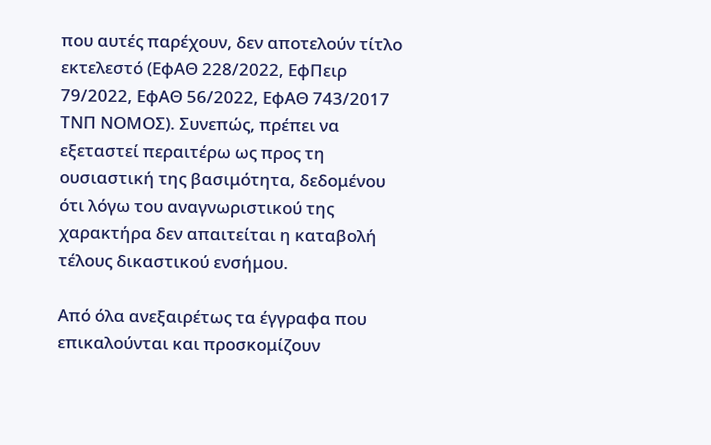που αυτές παρέχουν, δεν αποτελούν τίτλο εκτελεστό (ΕφΑΘ 228/2022, ΕφΠειρ 79/2022, ΕφΑΘ 56/2022, ΕφΑΘ 743/2017 ΤΝΠ ΝΟΜΟΣ). Συνεπώς, πρέπει να εξεταστεί περαιτέρω ως προς τη ουσιαστική της βασιμότητα, δεδομένου ότι λόγω του αναγνωριστικού της χαρακτήρα δεν απαιτείται η καταβολή τέλους δικαστικού ενσήμου.

Από όλα ανεξαιρέτως τα έγγραφα που επικαλούνται και προσκομίζουν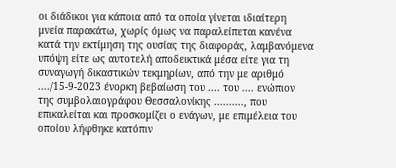οι διάδικοι για κάποια από τα οποία γίνεται ιδιαίτερη μνεία παρακάτω, χωρίς όμως να παραλείπεται κανένα κατά την εκτίμηση της ουσίας της διαφοράς, λαμβανόμενα υπόψη είτε ως αυτοτελή αποδεικτικά μέσα είτε για τη συναγωγή δικαστικών τεκμηρίων, από την με αριθμό ..../15-9-2023 ένορκη βεβαίωση του .... του .... ενώπιον της συμβολαιογράφου Θεσσαλονίκης .........., που επικαλείται και προσκομίζει ο ενάγων, με επιμέλεια του οποίου λήφθηκε κατόπιν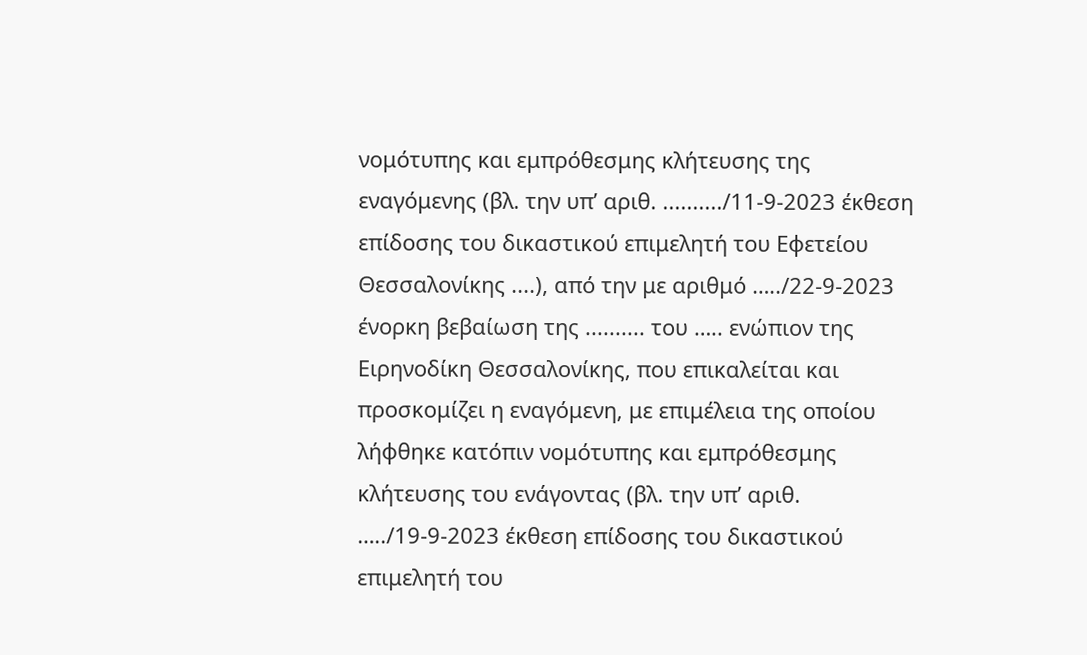νομότυπης και εμπρόθεσμης κλήτευσης της εναγόμενης (βλ. την υπ’ αριθ. ........../11-9-2023 έκθεση επίδοσης του δικαστικού επιμελητή του Εφετείου Θεσσαλονίκης ....), από την με αριθμό …../22-9-2023 ένορκη βεβαίωση της .......... του ….. ενώπιον της Ειρηνοδίκη Θεσσαλονίκης, που επικαλείται και προσκομίζει η εναγόμενη, με επιμέλεια της οποίου λήφθηκε κατόπιν νομότυπης και εμπρόθεσμης κλήτευσης του ενάγοντας (βλ. την υπ’ αριθ. …../19-9-2023 έκθεση επίδοσης του δικαστικού επιμελητή του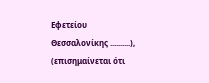Εφετείου Θεσσαλονίκης ..........), (επισημαίνεται ότι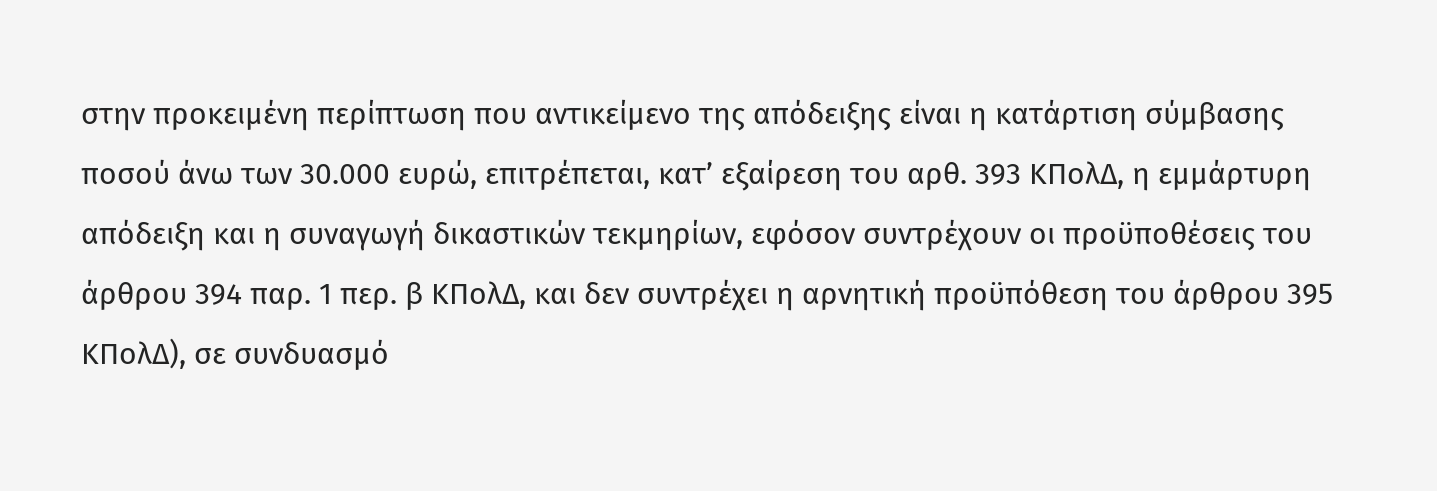στην προκειμένη περίπτωση που αντικείμενο της απόδειξης είναι η κατάρτιση σύμβασης ποσού άνω των 30.000 ευρώ, επιτρέπεται, κατ’ εξαίρεση του αρθ. 393 ΚΠολΔ, η εμμάρτυρη απόδειξη και η συναγωγή δικαστικών τεκμηρίων, εφόσον συντρέχουν οι προϋποθέσεις του άρθρου 394 παρ. 1 περ. β ΚΠολΔ, και δεν συντρέχει η αρνητική προϋπόθεση του άρθρου 395 ΚΠολΔ), σε συνδυασμό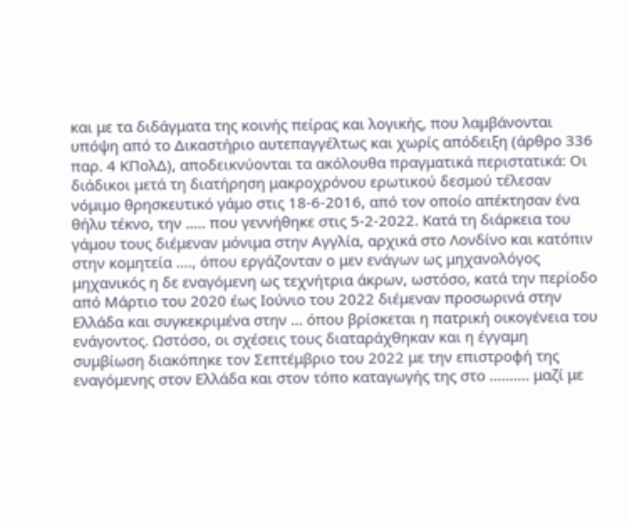και με τα διδάγματα της κοινής πείρας και λογικής, που λαμβάνονται υπόψη από το Δικαστήριο αυτεπαγγέλτως και χωρίς απόδειξη (άρθρο 336 παρ. 4 ΚΠολΔ), αποδεικνύονται τα ακόλουθα πραγματικά περιστατικά: Οι διάδικοι μετά τη διατήρηση μακροχρόνου ερωτικού δεσμού τέλεσαν νόμιμο θρησκευτικό γάμο στις 18-6-2016, από τον οποίο απέκτησαν ένα θήλυ τέκνο, την ..... που γεννήθηκε στις 5-2-2022. Κατά τη διάρκεια του γάμου τους διέμεναν μόνιμα στην Αγγλία, αρχικά στο Λονδίνο και κατόπιν στην κομητεία ...., όπου εργάζονταν ο μεν ενάγων ως μηχανολόγος μηχανικός η δε εναγόμενη ως τεχνήτρια άκρων, ωστόσο, κατά την περίοδο από Μάρτιο του 2020 έως Ιούνιο του 2022 διέμεναν προσωρινά στην Ελλάδα και συγκεκριμένα στην ... όπου βρίσκεται η πατρική οικογένεια του ενάγοντος. Ωστόσο, οι σχέσεις τους διαταράχθηκαν και η έγγαμη συμβίωση διακόπηκε τον Σεπτέμβριο του 2022 με την επιστροφή της εναγόμενης στον Ελλάδα και στον τόπο καταγωγής της στο .......... μαζί με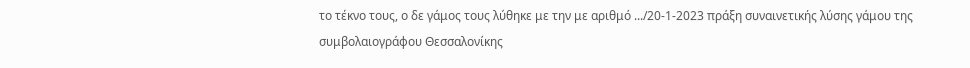το τέκνο τους, ο δε γάμος τους λύθηκε με την με αριθμό .../20-1-2023 πράξη συναινετικής λύσης γάμου της συμβολαιογράφου Θεσσαλονίκης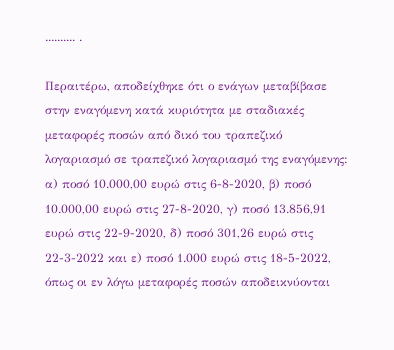.......... .

Περαιτέρω, αποδείχθηκε ότι ο ενάγων μεταβίβασε στην εναγόμενη κατά κυριότητα με σταδιακές μεταφορές ποσών από δικό του τραπεζικό λογαριασμό σε τραπεζικό λογαριασμό της εναγόμενης: α) ποσό 10.000,00 ευρώ στις 6-8-2020, β) ποσό 10.000,00 ευρώ στις 27-8-2020, γ) ποσό 13.856,91 ευρώ στις 22-9-2020, δ) ποσό 301,26 ευρώ στις 22-3-2022 και ε) ποσό 1.000 ευρώ στις 18-5-2022, όπως οι εν λόγω μεταφορές ποσών αποδεικνύονται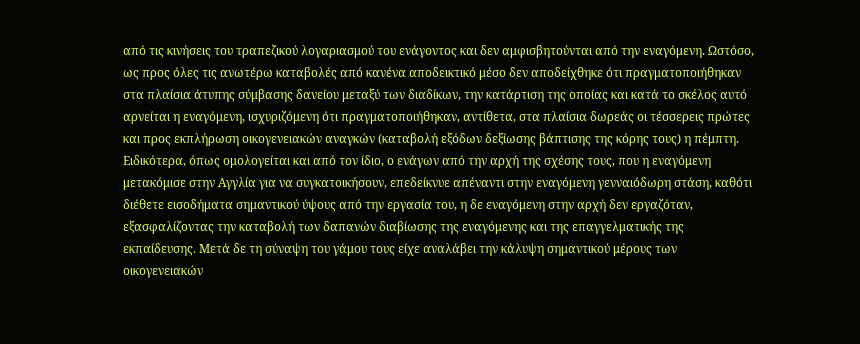από τις κινήσεις του τραπεζικού λογαριασμού του ενάγοντος και δεν αμφισβητούνται από την εναγόμενη. Ωστόσο, ως προς όλες τις ανωτέρω καταβολές από κανένα αποδεικτικό μέσο δεν αποδείχθηκε ότι πραγματοποιήθηκαν στα πλαίσια άτυπης σύμβασης δανείου μεταξύ των διαδίκων, την κατάρτιση της οποίας και κατά το σκέλος αυτό αρνείται η εναγόμενη, ισχυριζόμενη ότι πραγματοποιήθηκαν, αντίθετα, στα πλαίσια δωρεάς οι τέσσερεις πρώτες και προς εκπλήρωση οικογενειακών αναγκών (καταβολή εξόδων δεξίωσης βάπτισης της κόρης τους) η πέμπτη. Ειδικότερα, όπως ομολογείται και από τον ίδιο, ο ενάγων από την αρχή της σχέσης τους, που η εναγόμενη μετακόμισε στην Αγγλία για να συγκατοικήσουν, επεδείκνυε απέναντι στην εναγόμενη γενναιόδωρη στάση, καθότι διέθετε εισοδήματα σημαντικού ύψους από την εργασία του, η δε εναγόμενη στην αρχή δεν εργαζόταν, εξασφαλίζοντας την καταβολή των δαπανών διαβίωσης της εναγόμενης και της επαγγελματικής της εκπαίδευσης. Μετά δε τη σύναψη του γάμου τους είχε αναλάβει την κάλυψη σημαντικού μέρους των οικογενειακών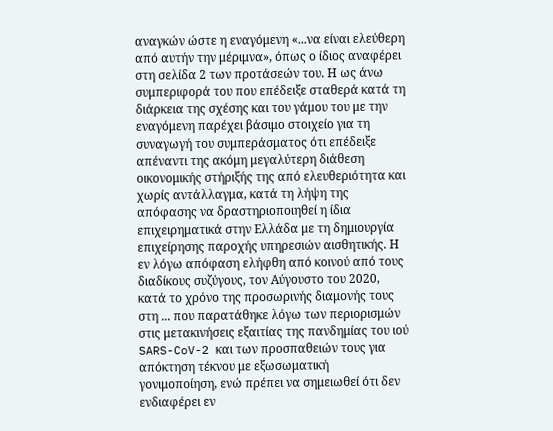αναγκών ώστε η εναγόμενη «...να είναι ελεύθερη από αυτήν την μέριμνα», όπως ο ίδιος αναφέρει στη σελίδα 2 των προτάσεών του. Η ως άνω συμπεριφορά του που επέδειξε σταθερά κατά τη διάρκεια της σχέσης και του γάμου του με την εναγόμενη παρέχει βάσιμο στοιχείο για τη συναγωγή του συμπεράσματος ότι επέδειξε απέναντι της ακόμη μεγαλύτερη διάθεση οικονομικής στήριξής της από ελευθεριότητα και χωρίς αντάλλαγμα, κατά τη λήψη της απόφασης να δραστηριοποιηθεί η ίδια επιχειρηματικά στην Ελλάδα με τη δημιουργία επιχείρησης παροχής υπηρεσιών αισθητικής. Η εν λόγω απόφαση ελήφθη από κοινού από τους διαδίκους συζύγους, τον Αύγουστο του 2020, κατά το χρόνο της προσωρινής διαμονής τους στη ... που παρατάθηκε λόγω των περιορισμών στις μετακινήσεις εξαιτίας της πανδημίας του ιού SARS-CoV-2 και των προσπαθειών τους για απόκτηση τέκνου με εξωσωματική γονιμοποίηση, ενώ πρέπει να σημειωθεί ότι δεν ενδιαφέρει εν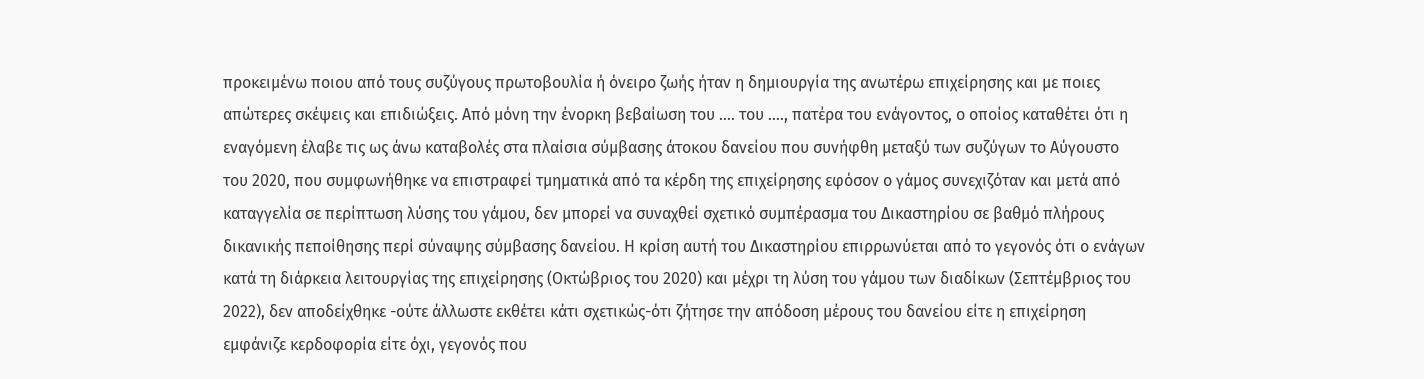προκειμένω ποιου από τους συζύγους πρωτοβουλία ή όνειρο ζωής ήταν η δημιουργία της ανωτέρω επιχείρησης και με ποιες απώτερες σκέψεις και επιδιώξεις. Από μόνη την ένορκη βεβαίωση του .... του ...., πατέρα του ενάγοντος, ο οποίος καταθέτει ότι η εναγόμενη έλαβε τις ως άνω καταβολές στα πλαίσια σύμβασης άτοκου δανείου που συνήφθη μεταξύ των συζύγων το Αύγουστο του 2020, που συμφωνήθηκε να επιστραφεί τμηματικά από τα κέρδη της επιχείρησης εφόσον ο γάμος συνεχιζόταν και μετά από καταγγελία σε περίπτωση λύσης του γάμου, δεν μπορεί να συναχθεί σχετικό συμπέρασμα του Δικαστηρίου σε βαθμό πλήρους δικανικής πεποίθησης περί σύναψης σύμβασης δανείου. Η κρίση αυτή του Δικαστηρίου επιρρωνύεται από το γεγονός ότι ο ενάγων κατά τη διάρκεια λειτουργίας της επιχείρησης (Οκτώβριος του 2020) και μέχρι τη λύση του γάμου των διαδίκων (Σεπτέμβριος του 2022), δεν αποδείχθηκε -ούτε άλλωστε εκθέτει κάτι σχετικώς-ότι ζήτησε την απόδοση μέρους του δανείου είτε η επιχείρηση εμφάνιζε κερδοφορία είτε όχι, γεγονός που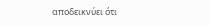αποδεικνύει ότι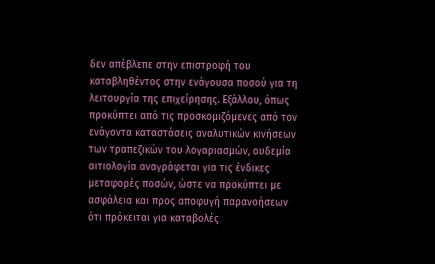δεν απέβλεπε στην επιστροφή του καταβληθέντος στην ενάγουσα ποσού για τη λειτουργία της επιχείρησης. Εξάλλου, όπως προκύπτει από τις προσκομιζόμενες από τον ενάγοντα καταστάσεις αναλυτικών κινήσεων των τραπεζικών του λογαριασμών, ουδεμία αιτιολογία αναγράφεται για τις ένδικες μεταφορές ποσών, ώστε να προκύπτει με ασφάλεια και προς αποφυγή παρανοήσεων ότι πρόκειται για καταβολές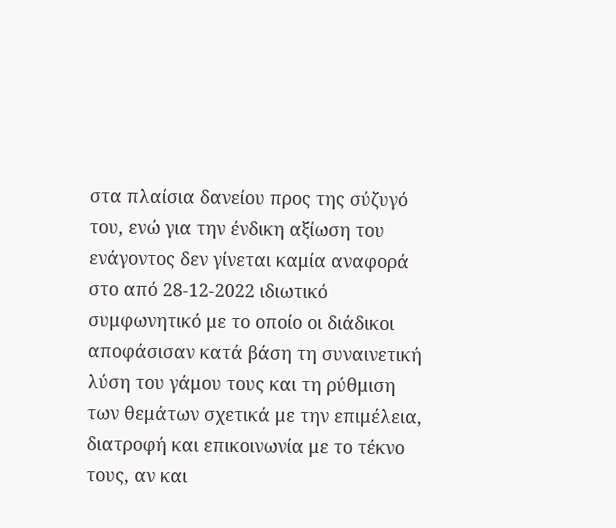στα πλαίσια δανείου προς της σύζυγό του, ενώ για την ένδικη αξίωση του ενάγοντος δεν γίνεται καμία αναφορά στο από 28-12-2022 ιδιωτικό συμφωνητικό με το οποίο οι διάδικοι αποφάσισαν κατά βάση τη συναινετική λύση του γάμου τους και τη ρύθμιση των θεμάτων σχετικά με την επιμέλεια, διατροφή και επικοινωνία με το τέκνο τους, αν και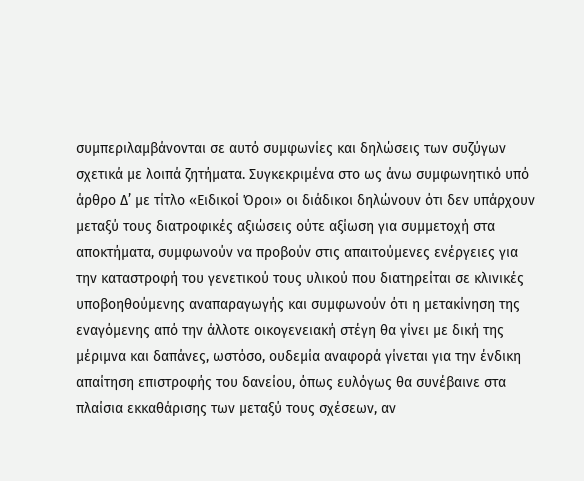συμπεριλαμβάνονται σε αυτό συμφωνίες και δηλώσεις των συζύγων σχετικά με λοιπά ζητήματα. Συγκεκριμένα στο ως άνω συμφωνητικό υπό άρθρο Δ’ με τίτλο «Ειδικοί Όροι» οι διάδικοι δηλώνουν ότι δεν υπάρχουν μεταξύ τους διατροφικές αξιώσεις ούτε αξίωση για συμμετοχή στα αποκτήματα, συμφωνούν να προβούν στις απαιτούμενες ενέργειες για την καταστροφή του γενετικού τους υλικού που διατηρείται σε κλινικές υποβοηθούμενης αναπαραγωγής και συμφωνούν ότι η μετακίνηση της εναγόμενης από την άλλοτε οικογενειακή στέγη θα γίνει με δική της μέριμνα και δαπάνες, ωστόσο, ουδεμία αναφορά γίνεται για την ένδικη απαίτηση επιστροφής του δανείου, όπως ευλόγως θα συνέβαινε στα πλαίσια εκκαθάρισης των μεταξύ τους σχέσεων, αν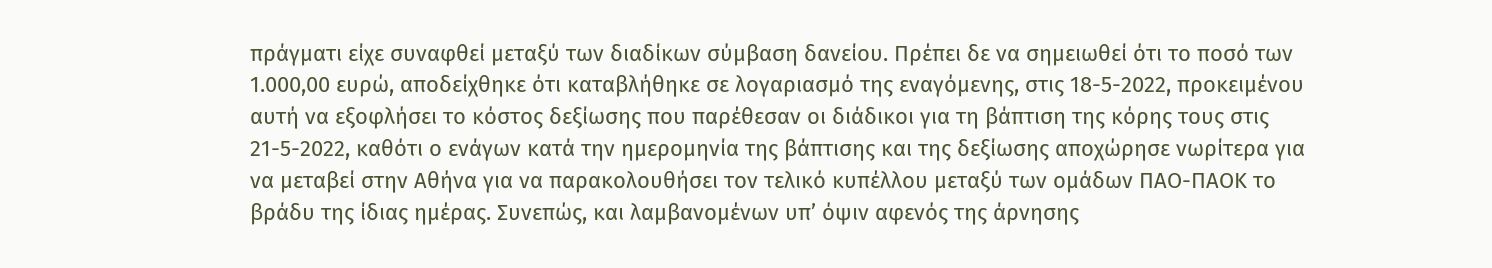πράγματι είχε συναφθεί μεταξύ των διαδίκων σύμβαση δανείου. Πρέπει δε να σημειωθεί ότι το ποσό των 1.000,00 ευρώ, αποδείχθηκε ότι καταβλήθηκε σε λογαριασμό της εναγόμενης, στις 18-5-2022, προκειμένου αυτή να εξοφλήσει το κόστος δεξίωσης που παρέθεσαν οι διάδικοι για τη βάπτιση της κόρης τους στις 21-5-2022, καθότι ο ενάγων κατά την ημερομηνία της βάπτισης και της δεξίωσης αποχώρησε νωρίτερα για να μεταβεί στην Αθήνα για να παρακολουθήσει τον τελικό κυπέλλου μεταξύ των ομάδων ΠΑΟ-ΠΑΟΚ το βράδυ της ίδιας ημέρας. Συνεπώς, και λαμβανομένων υπ’ όψιν αφενός της άρνησης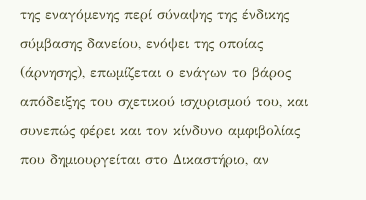της εναγόμενης περί σύναψης της ένδικης σύμβασης δανείου, ενόψει της οποίας (άρνησης), επωμίζεται ο ενάγων το βάρος απόδειξης του σχετικού ισχυρισμού του, και συνεπώς φέρει και τον κίνδυνο αμφιβολίας που δημιουργείται στο Δικαστήριο, αν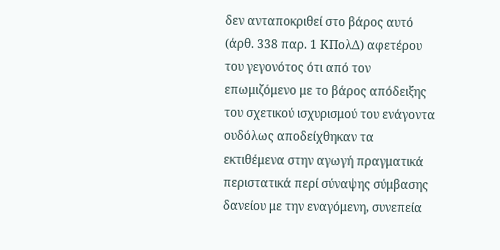δεν ανταποκριθεί στο βάρος αυτό (άρθ. 338 παρ. 1 ΚΠολΔ) αφετέρου του γεγονότος ότι από τον επωμιζόμενο με το βάρος απόδειξης του σχετικού ισχυρισμού του ενάγοντα ουδόλως αποδείχθηκαν τα εκτιθέμενα στην αγωγή πραγματικά περιστατικά περί σύναψης σύμβασης δανείου με την εναγόμενη, συνεπεία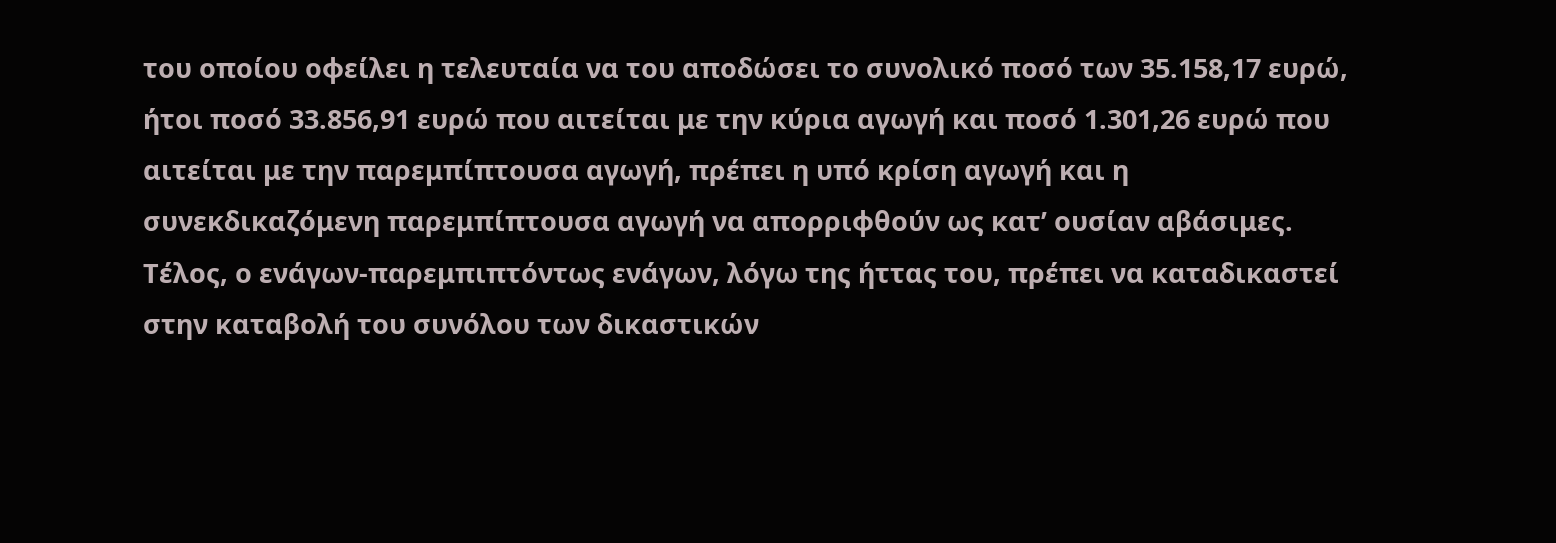του οποίου οφείλει η τελευταία να του αποδώσει το συνολικό ποσό των 35.158,17 ευρώ, ήτοι ποσό 33.856,91 ευρώ που αιτείται με την κύρια αγωγή και ποσό 1.301,26 ευρώ που αιτείται με την παρεμπίπτουσα αγωγή, πρέπει η υπό κρίση αγωγή και η συνεκδικαζόμενη παρεμπίπτουσα αγωγή να απορριφθούν ως κατ’ ουσίαν αβάσιμες. Τέλος, ο ενάγων-παρεμπιπτόντως ενάγων, λόγω της ήττας του, πρέπει να καταδικαστεί στην καταβολή του συνόλου των δικαστικών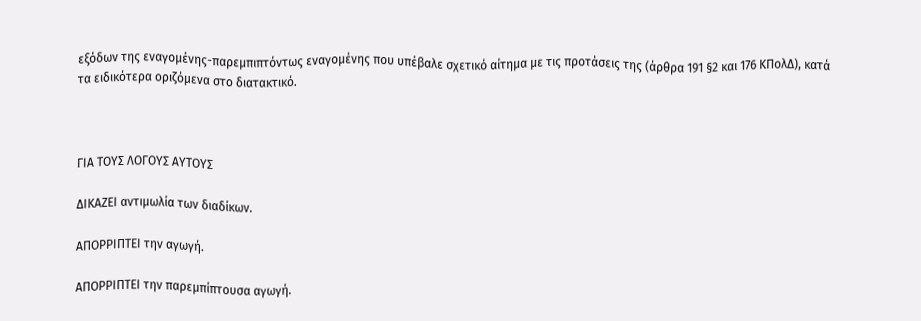εξόδων της εναγομένης-παρεμπιπτόντως εναγομένης που υπέβαλε σχετικό αίτημα με τις προτάσεις της (άρθρα 191 §2 και 176 ΚΠολΔ), κατά τα ειδικότερα οριζόμενα στο διατακτικό.



ΓΙΑ ΤΟΥΣ ΛΟΓΟΥΣ ΑΥΤΟΥΣ

ΔΙΚΑΖΕΙ αντιμωλία των διαδίκων.

ΑΠΟΡΡΙΠΤΕΙ την αγωγή.

ΑΠΟΡΡΙΠΤΕΙ την παρεμπίπτουσα αγωγή.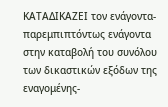ΚΑΤΑΔΙΚΑΖΕΙ τον ενάγοντα-παρεμπιπτόντως ενάγοντα στην καταβολή του συνόλου των δικαστικών εξόδων της εναγομένης-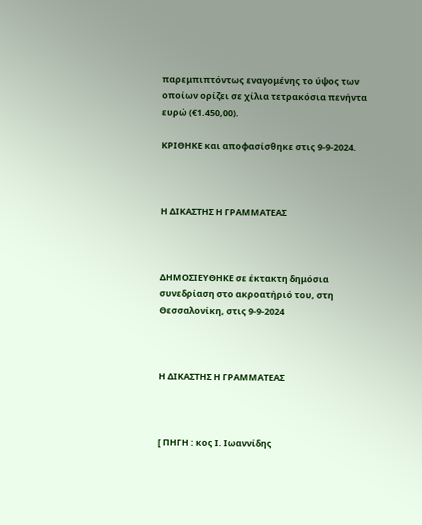παρεμπιπτόντως εναγομένης το ύψος των οποίων ορίζει σε χίλια τετρακόσια πενήντα ευρώ (€1.450,00).

ΚΡΙΘΗΚΕ και αποφασίσθηκε στις 9-9-2024.



Η ΔΙΚΑΣΤΗΣ Η ΓΡΑΜΜΑΤΕΑΣ



ΔΗΜΟΣΙΕΥΘΗΚΕ σε έκτακτη δημόσια συνεδρίαση στο ακροατήριό του, στη Θεσσαλονίκη, στις 9-9-2024



Η ΔΙΚΑΣΤΗΣ Η ΓΡΑΜΜΑΤΕΑΣ



[ ΠΗΓΗ : κος Ι. Ιωαννίδης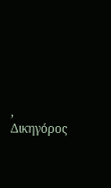, Δικηγόρος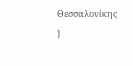Θεσσαλονίκης ]